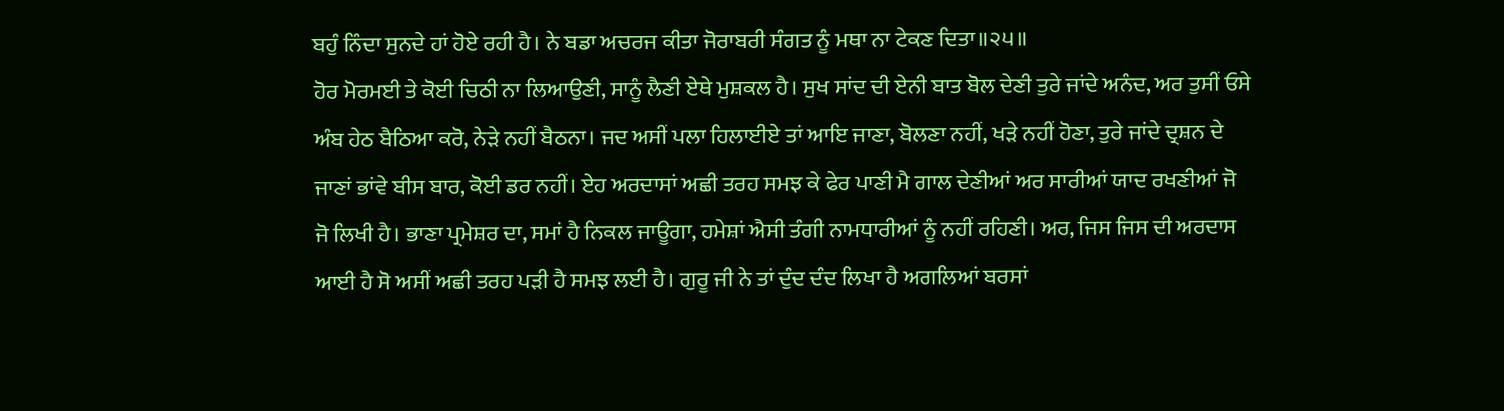ਬਹੁੰ ਨਿੰਦਾ ਸੁਨਦੇ ਹਾਂ ਹੋਏ ਰਹੀ ਹੈ। ਨੇ ਬਡਾ ਅਚਰਜ ਕੀਤਾ ਜੋਰਾਬਰੀ ਸੰਗਤ ਨੂੰ ਮਥਾ ਨਾ ਟੇਕਣ ਦਿਤਾ॥੨੫॥
ਹੋਰ ਮੋਰਮਈ ਤੇ ਕੋਈ ਚਿਠੀ ਨਾ ਲਿਆਉਣੀ, ਸਾਨੂੰ ਲੈਣੀ ਏਥੇ ਮੁਸ਼ਕਲ ਹੈ। ਸੁਖ ਸਾਂਦ ਦੀ ਏਨੀ ਬਾਤ ਬੋਲ ਦੇਣੀ ਤੁਰੇ ਜਾਂਦੇ ਅਨੰਦ, ਅਰ ਤੁਸੀਂ ਓਸੇ ਅੰਬ ਹੇਠ ਬੈਠਿਆ ਕਰੋ, ਨੇੜੇ ਨਹੀਂ ਬੈਠਨਾ। ਜਦ ਅਸੀਂ ਪਲਾ ਹਿਲਾਈਏ ਤਾਂ ਆਇ ਜਾਣਾ, ਬੋਲਣਾ ਨਹੀਂ, ਖੜੇ ਨਹੀਂ ਹੋਣਾ, ਤੁਰੇ ਜਾਂਦੇ ਦ੍ਰਸ਼ਨ ਦੇ ਜਾਣਾਂ ਭਾਂਵੇ ਬੀਸ ਬਾਰ, ਕੋਈ ਡਰ ਨਹੀਂ। ਏਹ ਅਰਦਾਸਾਂ ਅਛੀ ਤਰਹ ਸਮਝ ਕੇ ਫੇਰ ਪਾਣੀ ਮੈ ਗਾਲ ਦੇਣੀਆਂ ਅਰ ਸਾਰੀਆਂ ਯਾਦ ਰਖਣੀਆਂ ਜੋ ਜੋ ਲਿਖੀ ਹੈ। ਭਾਣਾ ਪ੍ਰਮੇਸ਼ਰ ਦਾ, ਸਮਾਂ ਹੈ ਨਿਕਲ ਜਾਊਗਾ, ਹਮੇਸ਼ਾਂ ਐਸੀ ਤੰਗੀ ਨਾਮਧਾਰੀਆਂ ਨੂੰ ਨਹੀਂ ਰਹਿਣੀ। ਅਰ, ਜਿਸ ਜਿਸ ਦੀ ਅਰਦਾਸ ਆਈ ਹੈ ਸੋ ਅਸੀਂ ਅਛੀ ਤਰਹ ਪੜੀ ਹੈ ਸਮਝ ਲਈ ਹੈ। ਗੁਰੂ ਜੀ ਨੇ ਤਾਂ ਦੁੰਦ ਦੰਦ ਲਿਖਾ ਹੈ ਅਗਲਿਆਂ ਬਰਸਾਂ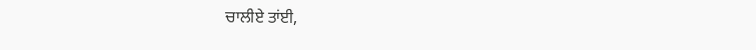ਚਾਲੀਏ ਤਾਂਈ,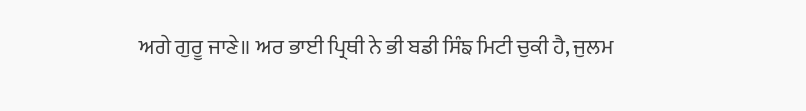ਅਗੇ ਗੁਰੂ ਜਾਣੇ॥ ਅਰ ਭਾਈ ਪ੍ਰਿਥੀ ਨੇ ਭੀ ਬਡੀ ਸਿੰਙ ਮਿਟੀ ਚੁਕੀ ਹੈ, ਜੁਲਮ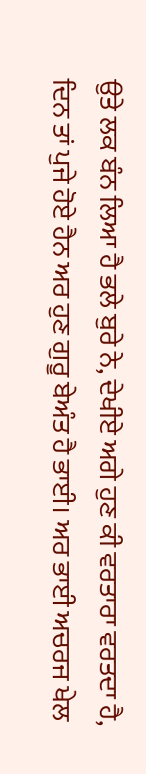ਉਤੇ ਲਕ ਬੰਨ ਲਿਆ ਹੈ ਭਲੇ ਬੁਰੇ ਨੇ, ਦੇਖੀਏ ਅਗੇ ਹੁਣ ਕੀ ਵਰਤਾਰਾ ਵਰਤਦਾ ਹੈ, ਦਿਨ ਤਾਂ ਪੁਜੇ ਹੋਏ ਹੈਨ ਅਰ ਹੁਣ ਗੁਰੂ ਬੇਅੰਤ ਹੈ ਭਾਈ। ਅਰ ਭਾਈ ਅਚਰਜ ਖੇਲ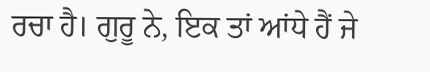ਰਚਾ ਹੈ। ਗੁਰੂ ਨੇ, ਇਕ ਤਾਂ ਆਂਧੇ ਹੈਂ ਜੇ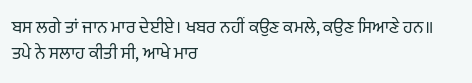ਬਸ ਲਗੇ ਤਾਂ ਜਾਨ ਮਾਰ ਦੇਈਏ। ਖਬਰ ਨਹੀਂ ਕਉਣ ਕਮਲੇ, ਕਉਣ ਸਿਆਣੇ ਹਨ॥ ਤਪੇ ਨੇ ਸਲਾਹ ਕੀਤੀ ਸੀ, ਆਖੇ ਮਾਰ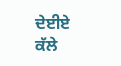ਦੇਈਏ ਕੱਲੇ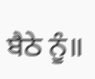ਬੈਠੇ ਨੂੰ॥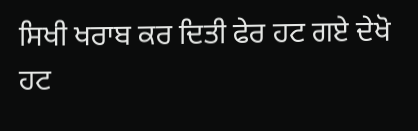ਸਿਖੀ ਖਰਾਬ ਕਰ ਦਿਤੀ ਫੇਰ ਹਟ ਗਏ ਦੇਖੋ ਹਟ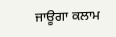ਜਾਊਗਾ ਕਲਾਮ